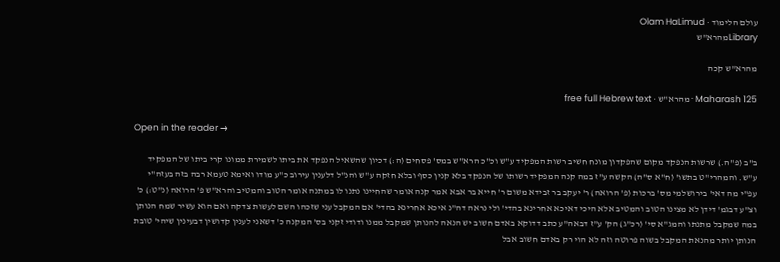עולם הלימוד · Olam HaLimud
Libraryמהרא"ש

מהרא"ש קכה

Maharash 125 · מהרא"ש · free full Hebrew text

Open in the reader →

ב"ב (פ"ה.) שרשות הנפקד מקום שהפקדון מונח חשיב רשות המפקיד ע"ש וכ"כ הרא"ש במס' פסחים (ה:) דכיון שהשאיל הנפקד את ביתו לשמירת ממונו קרי ביתו של המפקיד ע"ש. והמהרי"ט בתשו' (ח"א ס"ה) הקשה ע"ז במה קנה המפקיד רשותו של הנפקד בלא קנין כסף ובלא חזקה ע"ש והנ"ל דלענין עירוב כ"ע מודו ואימא טעמא רבה בזה בעזה"י עפ"י מה דאי' בירושלמי מס' ברכות (פ' הרואה) ר' יעקב בר זבידא משום ר' חייא בר אבא אמר קנה אומר שהחיינו נתנו לו במתנה אומר הטוב והמטיב והרא"ש פ' הרואה (נ"ט:) כ' וצ"ע דבגמ' דידן לא מצינו הטוב והמטיב אלא היכי דאיכא אחרינא בהדי' ולי נראה דה"נ איכא אחרינא בהדי' אם המקבל עני שזכהו השם לעשות צדקה ואם הוא עשיר שמח הנותן במה שמקבל מתנתו והמג"א סי' (רכ"ג) הק' ע"ז דבאה"ע כתב דדוקא באדם חשוב יש הנאה להנותן שמקבל ממנו ודודי זקני בס' המקנה כ' דשאני לענין קדושין דבעינין שיהי' טובת הנותן יותר מהנאת המקבל בשוה פרוטה וזה לא הוי רק באדם חשוב אבל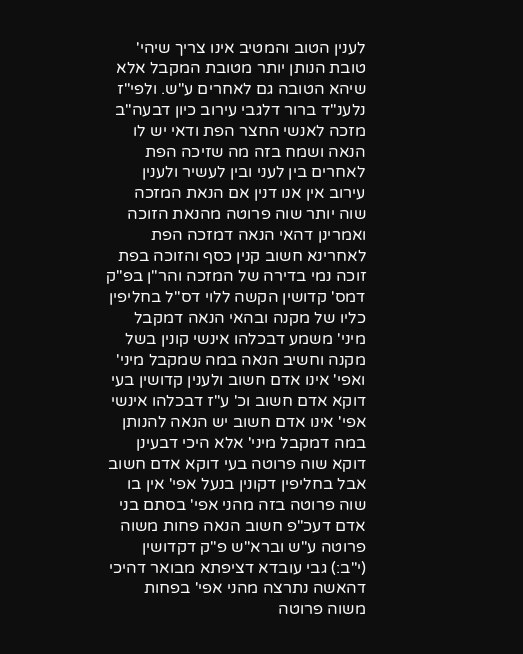לענין הטוב והמטיב אינו צריך שיהי' טובת הנותן יותר מטובת המקבל אלא שיהא הטובה גם לאחרים ע"ש. ולפי"ז נלענ"ד ברור דלגבי עירוב כיון דבעה"ב מזכה לאנשי החצר הפת ודאי יש לו הנאה ושמח בזה מה שזיכה הפת לאחרים בין לעני ובין לעשיר ולענין עירוב אין אנו דנין אם הנאת המזכה שוה יותר שוה פרוטה מהנאת הזוכה ואמרינן דהאי הנאה דמזכה הפת לאחרינא חשוב קנין כסף והזוכה בפת זוכה נמי בדירה של המזכה והר"ן בפ"ק דמס' קדושין הקשה ללוי דס"ל בחליפין כליו של מקנה ובהאי הנאה דמקבל מיני' משמע דבכלהו אינשי קונין בשל מקנה וחשיב הנאה במה שמקבל מיני' ואפי' אינו אדם חשוב ולענין קדושין בעי דוקא אדם חשוב וכ' ע"ז דבכלהו אינשי אפי' אינו אדם חשוב יש הנאה להנותן במה דמקבל מיני' אלא היכי דבעינן דוקא שוה פרוטה בעי דוקא אדם חשוב אבל בחליפין דקונין בנעל אפי' אין בו שוה פרוטה בזה מהני אפי' בסתם בני אדם דעכ"פ חשוב הנאה פחות משוה פרוטה ע"ש וברא"ש פ"ק דקדושין (י"ב:) גבי עובדא דציפתא מבואר דהיכי דהאשה נתרצה מהני אפי' בפחות משוה פרוטה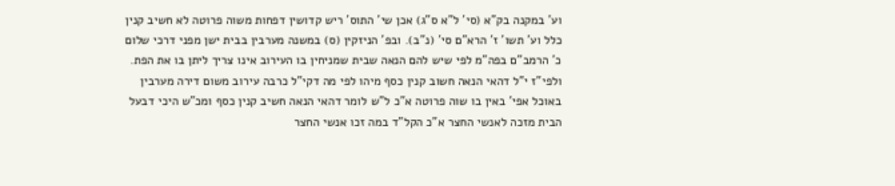וע' במקנה בק"א (סי' ל"א ס"ג) אכן שי' התוס' ריש קדושין דפחות משוה פרוטה לא חשיב קנין כלל וע' תשו' ז' הרא"ם סי' (נ"ב). ובפ' הניזקין (ס) במשנה מערבין בבית ישן מפני דרכי שלום כ' הרמב"ם בפה"מ לפי שיש להם הנאה שבית שמניחין בו העירוב אינו צריך ליתן בו את הפת. ולפי"ז י"ל דהאי הנאה חשוב קנין כסף מיהו לפי מה דקי"ל כרבה עירוב משום דירה מערבין באוכל אפי' באין בו שוה פרוטה א"כ ל"ש לומר דהאי הנאה חשיב קנין כסף ומכ"ש היכי דבעל הבית מזכה לאנשי החצר א"כ הקל"ד במה זכו אנשי החצר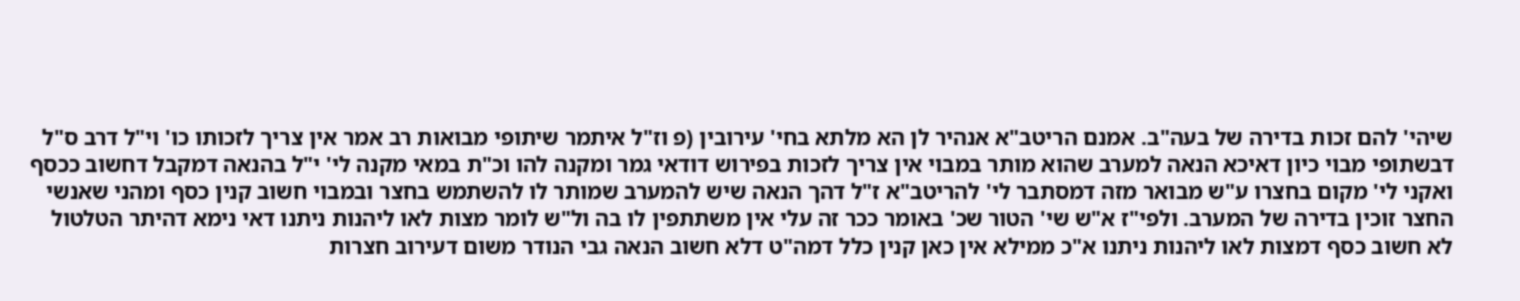שיהי' להם זכות בדירה של בעה"ב. אמנם הריטב"א אנהיר לן הא מלתא בחי' עירובין (פ וז"ל איתמר שיתופי מבואות רב אמר אין צריך לזכותו כו' וי"ל דרב ס"ל דבשתופי מבוי כיון דאיכא הנאה למערב שהוא מותר במבוי אין צריך לזכות בפירוש דודאי גמר ומקנה להו וכ"ת במאי מקנה לי' י"ל בהנאה דמקבל דחשוב ככסף ואקני לי' מקום בחצרו ע"ש מבואר מזה דמסתבר לי' להריטב"א ז"ל דהך הנאה שיש להמערב שמותר לו להשתמש בחצר ובמבוי חשוב קנין כסף ומהני שאנשי החצר זוכין בדירה של המערב. ולפי"ז א"ש שי' הטור שכ' באומר ככר זה עלי אין משתתפין לו בה ול"ש לומר מצות לאו ליהנות ניתנו דאי נימא דהיתר הטלטול לא חשוב כסף דמצות לאו ליהנות ניתנו א"כ ממילא אין כאן קנין כלל דמה"ט דלא חשוב הנאה גבי הנודר משום דעירוב חצרות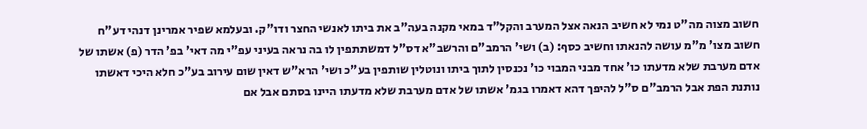חשוב מצוה מה"ט נמי לא חשיב הנאה אצל המערב והקל"ד במאי מקנה בעה"ב את ביתו לאנשי החצר ודו"ק. ובעלמא שפיר אמרינן דנהי דע"ח חשוב מצו' מ"מ עושה להנאתו וחשיב כסף: (ב) ושי' הרמב"ם והרשב"א דס"ל דמשתתפין לו בה נראה בעיני עפ"י מה דאי' בפ' הדר (פ) אשתו של אדם מערבת שלא מדעתו כו' אחד מבני המבוי כו' נכנסין לתוך ביתו ונוטלין שותפין בע"כ ושי' הרא"ש דאין שום עירוב בע"כ חלא היכי דאשתו נותנת הפת אבל הרמב"ם ס"ל להיפך דהא דאמרו בגמ' אשתו של אדם מערבת שלא מדעתו היינו בסתם אבל אם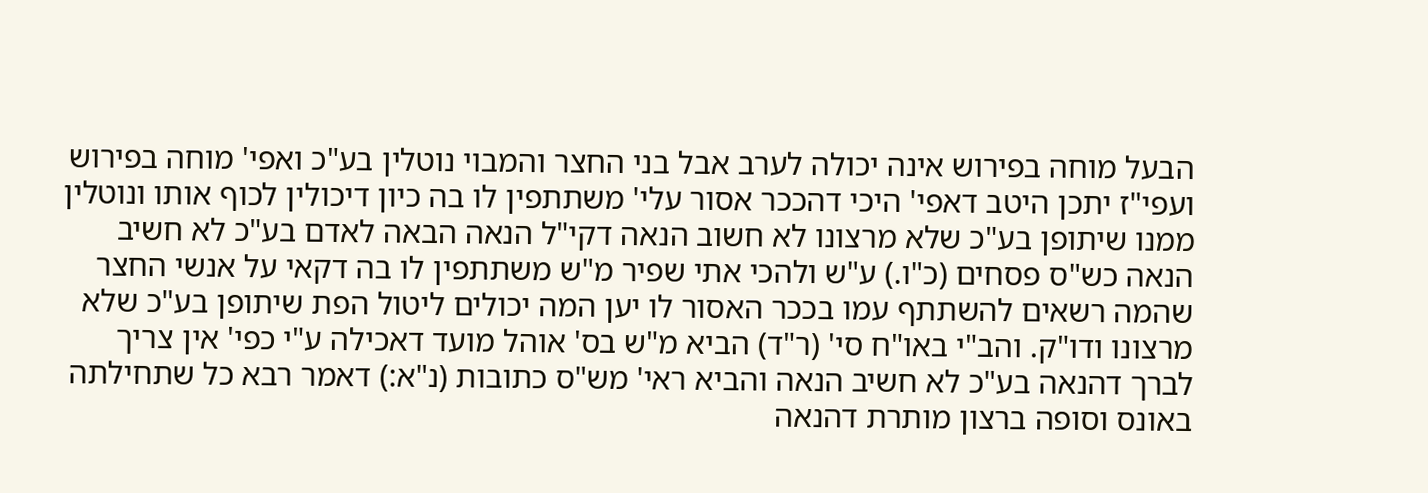הבעל מוחה בפירוש אינה יכולה לערב אבל בני החצר והמבוי נוטלין בע"כ ואפי' מוחה בפירוש ועפי"ז יתכן היטב דאפי' היכי דהככר אסור עלי' משתתפין לו בה כיון דיכולין לכוף אותו ונוטלין ממנו שיתופן בע"כ שלא מרצונו לא חשוב הנאה דקי"ל הנאה הבאה לאדם בע"כ לא חשיב הנאה כש"ס פסחים (כ"ו.) ע"ש ולהכי אתי שפיר מ"ש משתתפין לו בה דקאי על אנשי החצר שהמה רשאים להשתתף עמו בככר האסור לו יען המה יכולים ליטול הפת שיתופן בע"כ שלא מרצונו ודו"ק. והב"י באו"ח סי' (ר"ד) הביא מ"ש בס' אוהל מועד דאכילה ע"י כפי' אין צריך לברך דהנאה בע"כ לא חשיב הנאה והביא ראי' מש"ס כתובות (נ"א:) דאמר רבא כל שתחילתה באונס וסופה ברצון מותרת דהנאה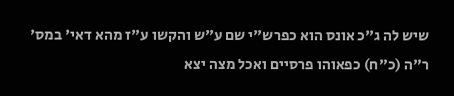שיש לה ג"כ אונס הוא כפרש"י שם ע"ש והקשו ע"ז מהא דאי' במס' ר"ה (כ"ח) כפאוהו פרסיים ואכל מצה יצא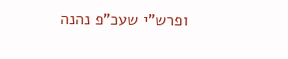ופרש"י שעכ"פ נהנה